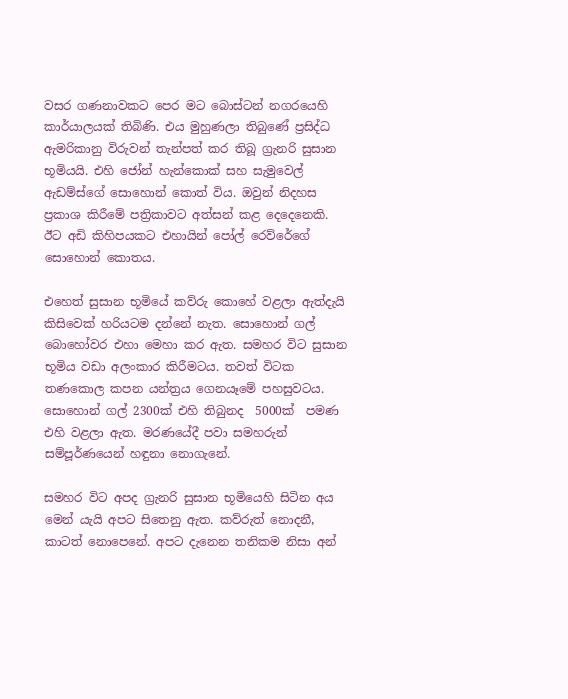වසර ගණනාවකට පෙර මට බොස්ටන් නගරයෙහි කාර්යාලයක් තිබිණි. එය මුහුණලා තිබුණේ ප්‍රසිද්ධ ඇමරිකානු විරුවන් තැන්පත් කර තිබූ ග්‍රැනරි සුසාන භූමියයි. එහි ජෝන් හැන්කොක් සහ සැමුවෙල් ඇඩම්ස්ගේ සොහොන් කොත් විය. ඔවුන් නිදහස ප්‍රකාශ කිරීමේ පත්‍රිකාවට අත්සන් කළ දෙදෙනෙකි. ඊට අඩි කිහිපයකට එහායින් පෝල් රෙව්රේගේ සොහොන් කොතය.

එහෙත් සුසාන භූමියේ කව්රු කොහේ වළලා ඇත්දැයි කිසිවෙක් හරියටම දන්නේ නැත. සොහොන් ගල් බොහෝවර එහා මෙහා කර ඇත. සමහර විට සුසාන භූමිය වඩා අලංකාර කිරීමටය. තවත් විටක තණකොල කපන යන්ත්‍රය ගෙනයෑමේ පහසුවටය. සොහොන් ගල් 2300ක් එහි තිබුනද  5000ක්  පමණ එහි වළලා ඇත. මරණයේදී පවා සමහරුන් සම්පූර්ණයෙන් හඳුනා නොගැනේ.

සමහර විට අපද ග්‍රැනරි සුසාන භූමියෙහි සිටින අය මෙන් යැයි අපට සිතෙනු ඇත. කව්රුත් නොදනී, කාටත් නොපෙනේ. අපට දැනෙන තනිකම නිසා අන්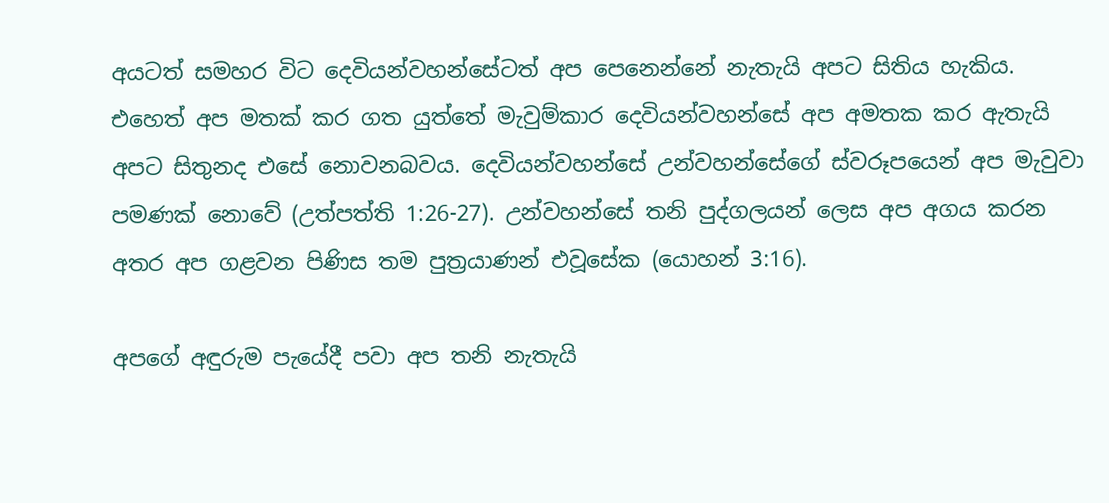අයටත් සමහර විට දෙවියන්වහන්සේටත් අප පෙනෙන්නේ නැතැයි අපට සිතිය හැකිය. එහෙත් අප මතක් කර ගත යුත්තේ මැවුම්කාර දෙවියන්වහන්සේ අප අමතක කර ඇතැයි අපට සිතුනද එසේ නොවනබවය. දෙවියන්වහන්සේ උන්වහන්සේගේ ස්වරූපයෙන් අප මැවුවා පමණක් නොවේ (උත්පත්ති 1:26-27). උන්වහන්සේ තනි පුද්ගලයන් ලෙස අප අගය කරන අතර අප ගළවන පිණිස තම පුත්‍රයාණන් එවූසේක (යොහන් 3:16).

අපගේ අඳුරුම පැයේදී පවා අප තනි නැතැයි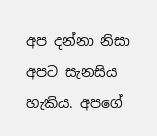අප දන්නා නිසා අපට සැනසිය හැකිය. අපගේ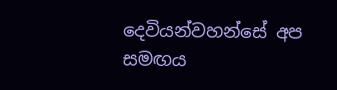දෙවියන්වහන්සේ අප සමඟය